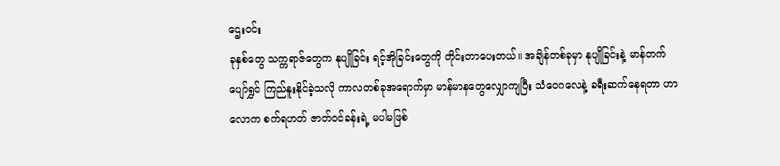ဌေးဝင်း
ခုနှစ်တွေ သက္ကရာဇ်တွေက နုပျိုခြင်း ရင့်အိုခြင်းတွေကို တိုင်းတာပေးတယ်။ အချိန်တစ်ခုမှာ နုပျိုခြင်းနဲ့ မာန်တက် ပျော်ရွှင် ကြည်နူးနိုင်ခဲ့သလို ကာလတစ်ခုအရောက်မှာ မာန်မာနတွေလျှောကျပြီး သံဝေဂလေနဲ့ ခရီးဆက်နေရတာ ဟာ လောက စက်ရဟတ် ဇာတ်ဝင်ခန်းရဲ့ မပါမဖြစ်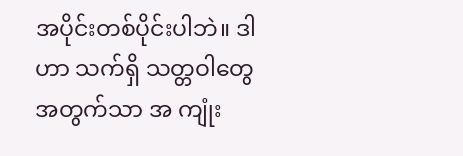အပိုင်းတစ်ပိုင်းပါဘဲ။ ဒါဟာ သက်ရှိ သတ္တဝါတွေအတွက်သာ အ ကျုံး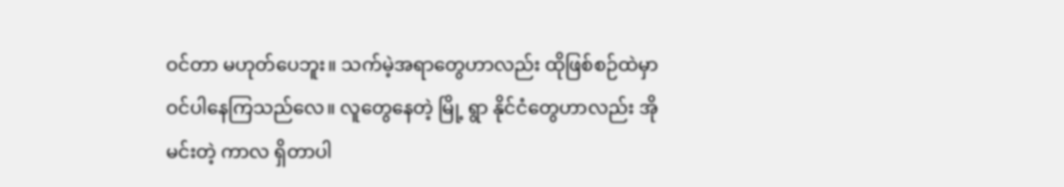ဝင်တာ မဟုတ်ပေဘူး။ သက်မဲ့အရာတွေဟာလည်း ထိုဖြစ်စဉ်ထဲမှာ ဝင်ပါနေကြသည်လေ။ လူတွေနေတဲ့ မြို့ ရွာ နိုင်ငံတွေဟာလည်း အိုမင်းတဲ့ ကာလ ရှိတာပါ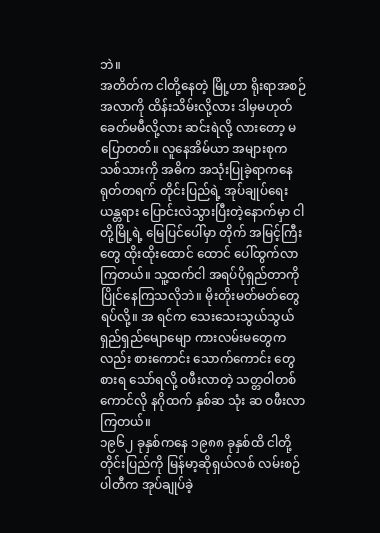ဘဲ။
အတိတ်က ငါတို့နေတဲ့ မြို့ဟာ ရိုးရာအစဉ်အလာကို ထိန်းသိမ်းလို့လား ဒါမှမဟုတ် ခေတ်မမီလို့လား ဆင်းရဲလို့ လားတော့ မပြောတတ်။ လူနေအိမ်ယာ အများစုက သစ်သားကို အဓိက အသုံးပြုခဲ့ရာကနေ ရုတ်တရက် တိုင်းပြည်ရဲ့ အုပ်ချုပ်ရေး ယန္တရား ပြောင်းလဲသွားပြီးတဲ့နောက်မှာ ငါတို့မြို့ရဲ့ မြေပြင်ပေါ်မှာ တိုက် အမြင့်ကြီးတွေ ထိုးထိုးထောင် ထောင် ပေါ်ထွက်လာကြတယ်။ သူ့ထက်ငါ အရပ်ပိုရှည်တာကို ပြိုင်နေကြသလိုဘဲ။ မိုးတိုးမတ်မတ်တွေ ရပ်လို့။ အ ရင်က သေးသေးသွယ်သွယ် ရှည်ရှည်မျောမျော ကားလမ်းမတွေကလည်း စားကောင်း သောက်ကောင်း တွေ စားရ သော်ရလို့ ဝဖီးလာတဲ့ သတ္တဝါတစ်ကောင်လို နဂိုထက် နှစ်ဆ သုံး ဆ ဝဖီးလာကြတယ်။
၁၉၆၂ ခုနှစ်ကနေ ၁၉၈၈ ခုနှစ်ထိ ငါတို့ တိုင်းပြည်ကို မြန်မာ့ဆိုရှယ်လစ် လမ်းစဉ်ပါတီက အုပ်ချုပ်ခဲ့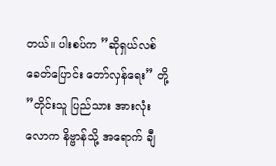တယ်။ ပါးစပ်က ”ဆိုရှယ်လစ် ခေတ်ပြောင်း တော်လှန်ရေး” တို့ ”တိုင်းသူ ပြည်သား အားလုံး လောက နိဗ္ဗာန်သို့ အရောက် ချီ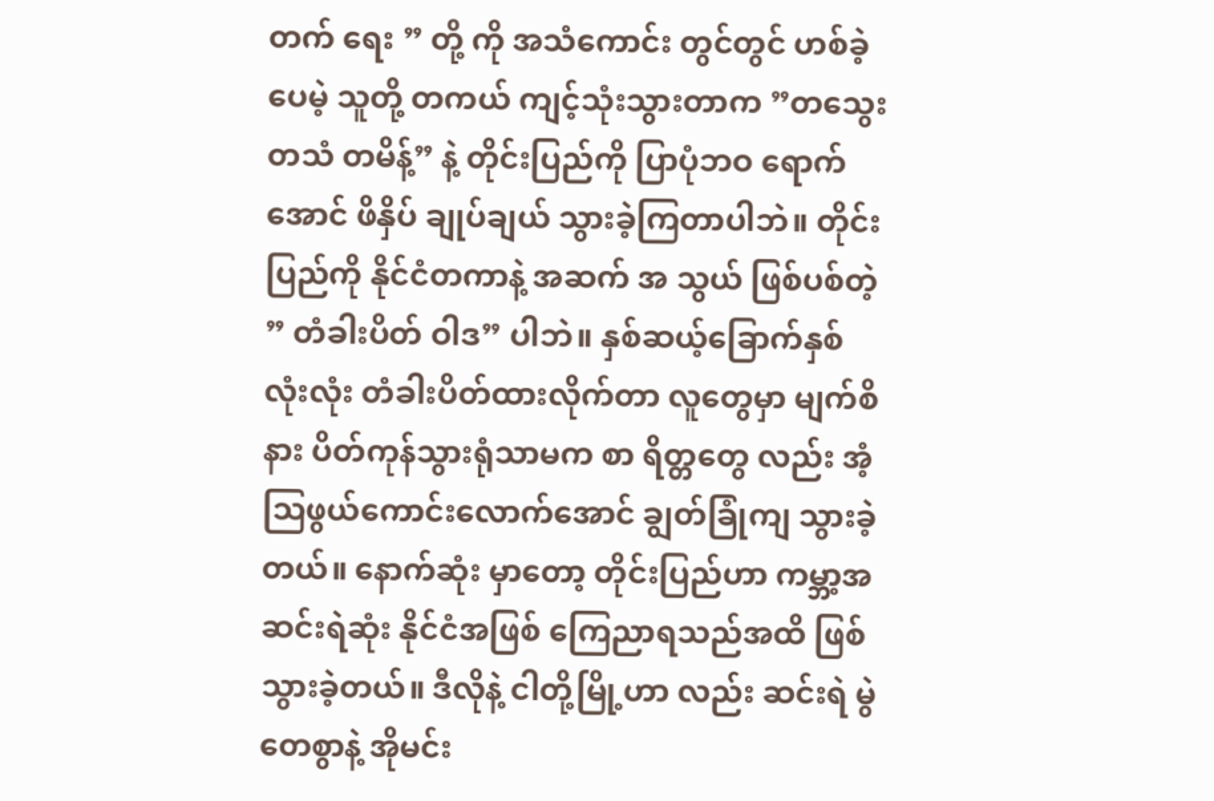တက် ရေး ” တို့ ကို အသံကောင်း တွင်တွင် ဟစ်ခဲ့ပေမဲ့ သူတို့ တကယ် ကျင့်သုံးသွားတာက ”တသွေး တသံ တမိန့်” နဲ့ တိုင်းပြည်ကို ပြာပုံဘဝ ရောက်အောင် ဖိနှိပ် ချုပ်ချယ် သွားခဲ့ကြတာပါဘဲ။ တိုင်းပြည်ကို နိုင်ငံတကာနဲ့ အဆက် အ သွယ် ဖြစ်ပစ်တဲ့ ” တံခါးပိတ် ဝါဒ” ပါဘဲ။ နှစ်ဆယ့်ခြောက်နှစ် လုံးလုံး တံခါးပိတ်ထားလိုက်တာ လူတွေမှာ မျက်စိ နား ပိတ်ကုန်သွားရုံသာမက စာ ရိတ္တတွေ လည်း အံ့သြဖွယ်ကောင်းလောက်အောင် ချွတ်ခြုံကျ သွားခဲ့တယ်။ နောက်ဆုံး မှာတော့ တိုင်းပြည်ဟာ ကမ္ဘာ့အဆင်းရဲဆုံး နိုင်ငံအဖြစ် ကြေညာရသည်အထိ ဖြစ်သွားခဲ့တယ်။ ဒီလိုနဲ့ ငါတို့မြို့ဟာ လည်း ဆင်းရဲ မွဲတေစွာနဲ့ အိုမင်း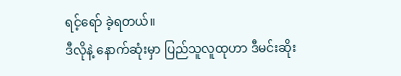ရင့်ရော် ခဲ့ရတယ်။
ဒီလိုနဲ့ နောက်ဆုံးမှာ ပြည်သူလူထုဟာ ဒီမင်းဆိုး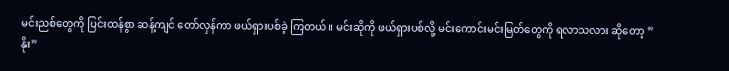မင်းညစ်တွေကို ပြင်းထန်စွာ ဆန့်ကျင် တော်လှန်ကာ ဖယ်ရှားပစ်ခဲ့ ကြတယ်။ မင်းဆိုကို ဖယ်ရှားပစ်လို့ မင်းကောင်းမင်းမြတ်တွေကို ရလာသလား ဆိုတော့ ”နိုး”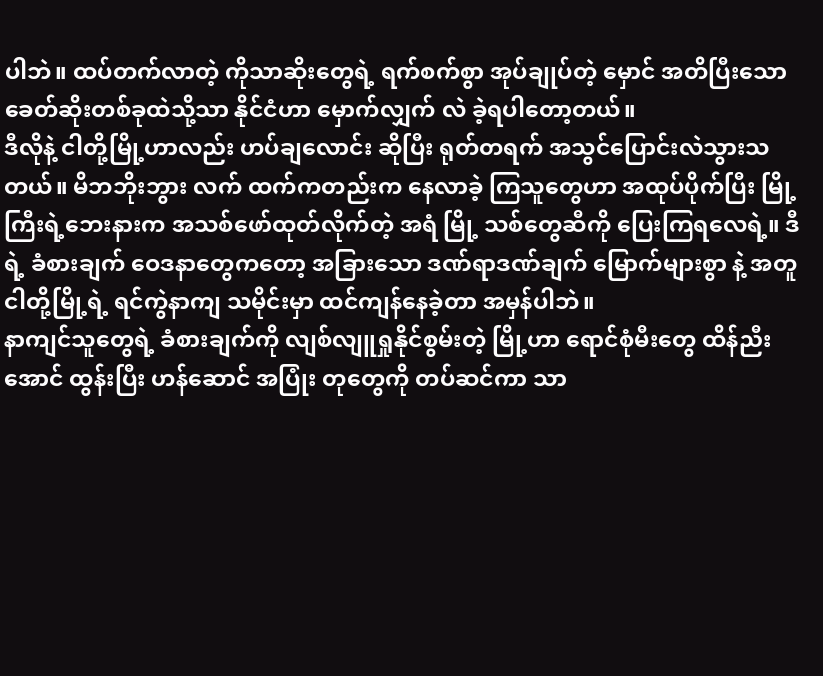ပါဘဲ။ ထပ်တက်လာတဲ့ ကိုသာဆိုးတွေရဲ့ ရက်စက်စွာ အုပ်ချုပ်တဲ့ မှောင် အတိပြီးသော ခေတ်ဆိုးတစ်ခုထဲသို့သာ နိုင်ငံဟာ မှောက်လျှက် လဲ ခဲ့ရပါတော့တယ်။
ဒီလိုနဲ့ ငါတို့မြို့ဟာလည်း ဟပ်ချလောင်း ဆိုပြီး ရုတ်တရက် အသွင်ပြောင်းလဲသွားသတယ်။ မိဘဘိုးဘွား လက် ထက်ကတည်းက နေလာခဲ့ ကြသူတွေဟာ အထုပ်ပိုက်ပြီး မြို့ကြီးရဲ့ဘေးနားက အသစ်ဖော်ထုတ်လိုက်တဲ့ အရံ မြို့ သစ်တွေဆီကို ပြေးကြရလေရဲ့။ ဒီရဲ့ ခံစားချက် ဝေဒနာတွေကတော့ အခြားသော ဒဏ်ရာဒဏ်ချက် မြောက်များစွာ နဲ့ အတူ ငါတို့မြို့ရဲ့ ရင်ကွဲနာကျ သမိုင်းမှာ ထင်ကျန်နေခဲ့တာ အမှန်ပါဘဲ။
နာကျင်သူတွေရဲ့ ခံစားချက်ကို လျစ်လျူရှုနိုင်စွမ်းတဲ့ မြို့ဟာ ရောင်စုံမီးတွေ ထိန်ညီးအောင် ထွန်းပြီး ဟန်ဆောင် အပြုံး တုတွေကို တပ်ဆင်ကာ သာ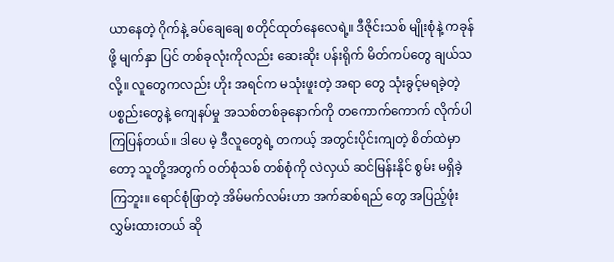ယာနေတဲ့ ဂိုက်နဲ့ ခပ်ချေချေ စတိုင်ထုတ်နေလေရဲ့။ ဒီဇိုင်းသစ် မျိုးစုံနဲ့ ကခုန်ဖို့ မျက်နှာ ပြင် တစ်ခုလုံးကိုလည်း ဆေးဆိုး ပန်းရိုက် မိတ်ကပ်တွေ ချယ်သလို့။ လူတွေကလည်း ဟိုး အရင်က မသုံးဖူးတဲ့ အရာ တွေ သုံးခွင့်မရခဲ့တဲ့ ပစ္စည်းတွေနဲ့ ကျေနပ်မှု အသစ်တစ်ခုနောက်ကို တကောက်ကောက် လိုက်ပါကြပြန်တယ်။ ဒါပေ မဲ့ ဒီလူတွေရဲ့ တကယ့် အတွင်းပိုင်းကျတဲ့ စိတ်ထဲမှာတော့ သူတို့အတွက် ဝတ်စုံသစ် တစ်စုံကို လဲလှယ် ဆင်မြန်းနိုင် စွမ်း မရှိခဲ့ကြဘူး။ ရောင်စုံဖြာတဲ့ အိမ်မက်လမ်းဟာ အက်ဆစ်ရည် တွေ အပြည့်ဖုံးလွှမ်းထားတယ် ဆို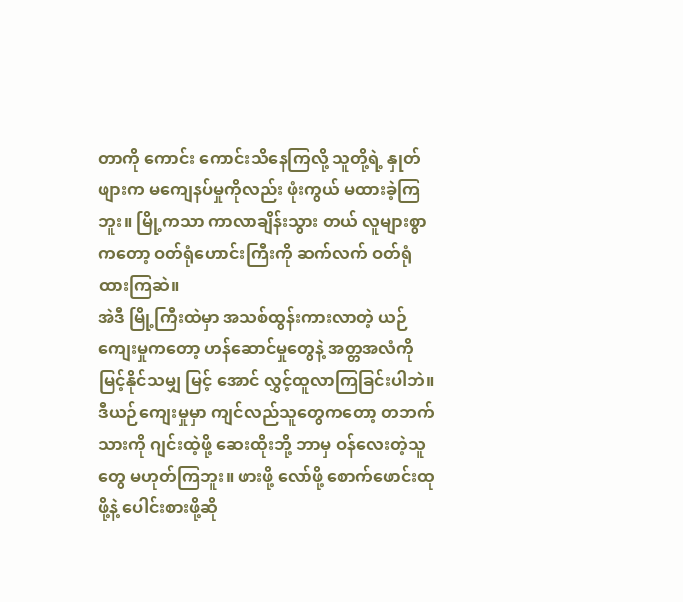တာကို ကောင်း ကောင်းသိနေကြလို့ သူတို့ရဲ့ နှုတ်ဖျားက မကျေနပ်မှုကိုလည်း ဖုံးကွယ် မထားခဲ့ကြဘူး။ မြို့ကသာ ကာလာချိန်းသွား တယ် လူများစွာကတော့ ဝတ်ရုံဟောင်းကြီးကို ဆက်လက် ဝတ်ရုံထားကြဆဲ။
အဲဒီ မြို့ကြီးထဲမှာ အသစ်ထွန်းကားလာတဲ့ ယဉ်ကျေးမှုကတော့ ဟန်ဆောင်မှုတွေနဲ့ အတ္တအလံကို မြင့်နိုင်သမျှ မြင့် အောင် လွှင့်ထူလာကြခြင်းပါဘဲ။ ဒီယဉ်ကျေးမှုမှာ ကျင်လည်သူတွေကတော့ တဘက်သားကို ဂျင်းထဲ့ဖို့ ဆေးထိုးဘို့ ဘာမှ ဝန်လေးတဲ့သူတွေ မဟုတ်ကြဘူး။ ဖားဖို့ လော်ဖို့ စောက်ဖောင်းထုဖို့နဲ့ ပေါင်းစားဖို့ဆို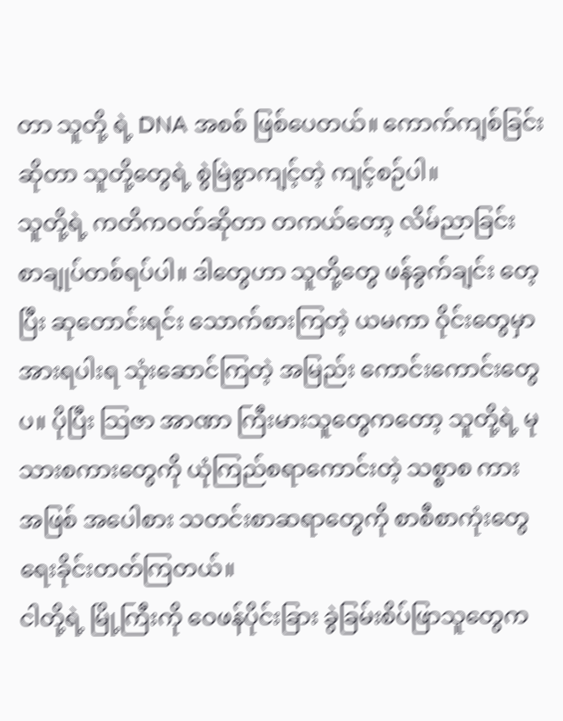တာ သူတို့ ရဲ့ DNA အစစ် ဖြစ်ပေတယ်။ ကောက်ကျစ်ခြင်းဆိုတာ သူတို့တွေရဲ့ စွဲမြဲစွာကျင့်တဲ့ ကျင့်စဉ်ပါ။
သူတို့ရဲ့ ကတိကဝတ်ဆိုတာ တကယ်တော့ လိမ်ညာခြင်း စာချုပ်တစ်ရပ်ပါ။ ဒါတွေဟာ သူတို့တွေ ဖန်ခွက်ချင်း တေ့ ပြီး ဆုတောင်းရင်း သောက်စားကြတဲ့ ယမကာ ဝိုင်းတွေမှာ အားရပါးရ သုံးဆောင်ကြတဲ့ အမြည်း ကောင်းကောင်းတွေ ပ။ ပိုပြီး သြဇာ အာဏာ ကြီးမားသူတွေကတော့ သူတို့ရဲ့ မုသားစကားတွေကို ယုံကြည်စရာကောင်းတဲ့ သစ္စာစ ကား အဖြစ် အပေါစား သတင်းစာဆရာတွေကို စာစီစာကုံးတွေ ရေးခိုင်းတတ်ကြတယ်။
ငါတို့ရဲ့ မြို့ကြီးကို ဝေဖန်ပိုင်းခြား ခွဲခြမ်းစိပ်ဖြာသူတွေက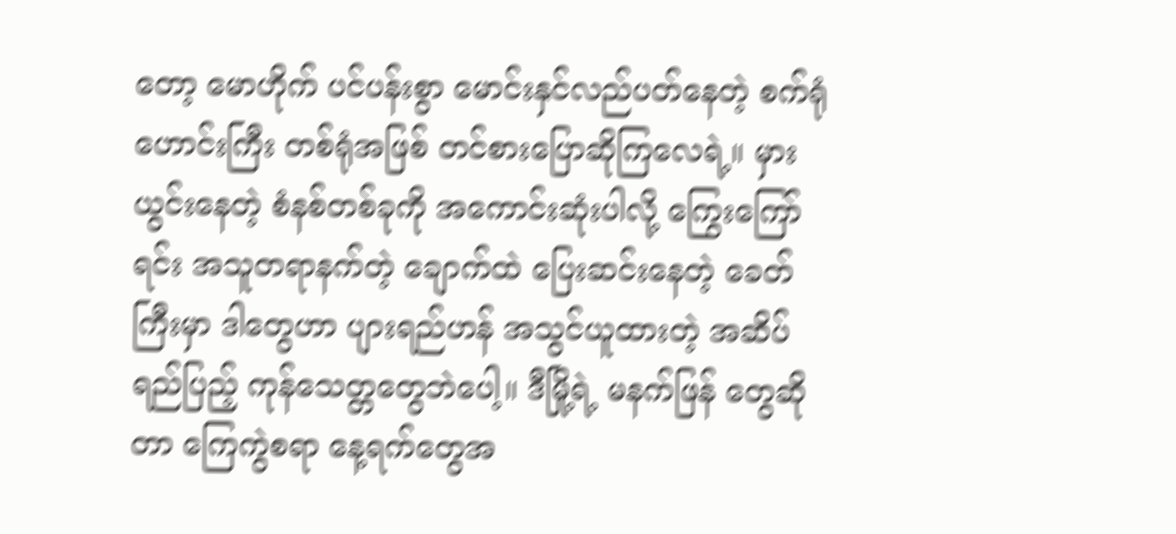တော့ မောဟိုက် ပင်ပန်းစွာ မောင်းနှင်လည်ပတ်နေတဲ့ စက်ရုံ ဟောင်းကြီး တစ်ရုံအဖြစ် တင်စားပြောဆိုကြလေရဲ့။ မှားယွင်းနေတဲ့ စံနစ်တစ်ခုကို အကောင်းဆုံးပါလို့ ကြွေးကြော် ရင်း အသူတရာနက်တဲ့ ချောက်ထဲ ပြေးဆင်းနေတဲ့ ခေတ်ကြီးမှာ ဒါတွေဟာ ပျားရည်ဟန် အသွင်ယူထားတဲ့ အဆိပ် ရည်ပြည့် ကုန်သေတ္တတွေဘဲပေါ့။ ဒီမြို့ရဲ့ မနက်ဖြန် တွေဆိုတာ ကြေကွဲစရာ နေ့ရက်တွေအ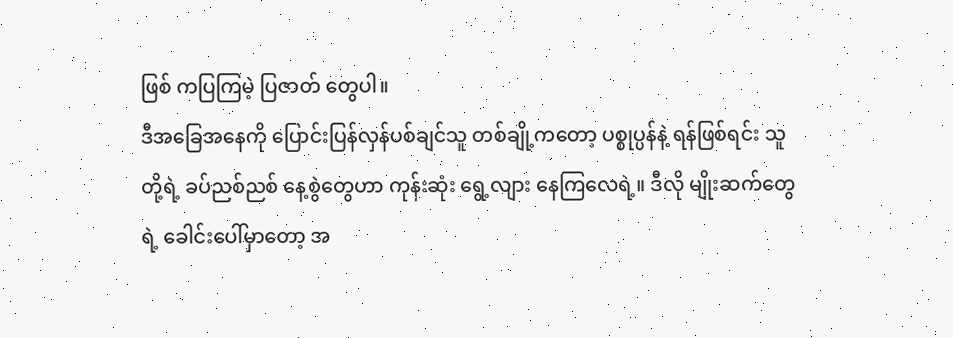ဖြစ် ကပြကြမဲ့ ပြဇာတ် တွေပါ။
ဒီအခြေအနေကို ပြောင်းပြန်လှန်ပစ်ချင်သူ တစ်ချို့ကတော့ ပစ္စုပ္ပန်နဲ့ ရန်ဖြစ်ရင်း သူတို့ရဲ့ ခပ်ညစ်ညစ် နေ့စွဲတွေဟာ ကုန်းဆုံး ရွေ့လျား နေကြလေရဲ့။ ဒီလို မျိုးဆက်တွေရဲ့ ခေါင်းပေါ်မှာတော့ အ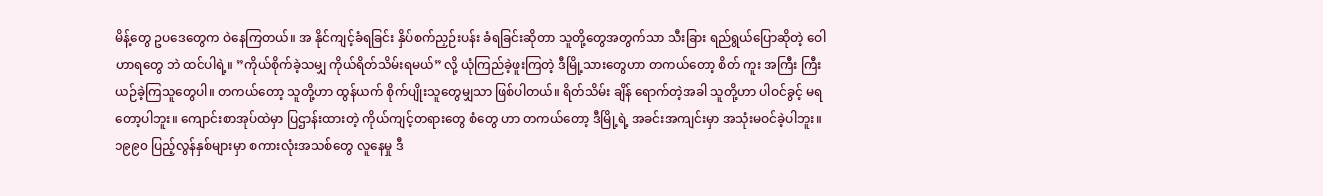မိန့်တွေ ဥပဒေတွေက ဝဲနေကြတယ်။ အ နိုင်ကျင့်ခံရခြင်း နှိပ်စက်ညှဉ်းပန်း ခံရခြင်းဆိုတာ သူတို့တွေအတွက်သာ သီးခြား ရည်ရွယ်ပြောဆိုတဲ့ ဝေါဟာရတွေ ဘဲ ထင်ပါရဲ့။ ”ကိုယ်စိုက်ခဲ့သမျှ ကိုယ်ရိတ်သိမ်းရမယ်” လို့ ယုံကြည်ခဲ့ဖူးကြတဲ့ ဒီမြို့သားတွေဟာ တကယ်တော့ စိတ် ကူး အကြီး ကြီး ယဉ်ခဲ့ကြသူတွေပါ။ တကယ်တော့ သူတို့ဟာ ထွန်ယက် စိုက်ပျိုးသူတွေမျှသာ ဖြစ်ပါတယ်။ ရိတ်သိမ်း ချိန် ရောက်တဲ့အခါ သူတို့ဟာ ပါဝင်ခွင့် မရတော့ပါဘူး။ ကျောင်းစာအုပ်ထဲမှာ ပြဌာန်းထားတဲ့ ကိုယ်ကျင့်တရားတွေ စံတွေ ဟာ တကယ်တော့ ဒီမြို့ရဲ့ အခင်းအကျင်းမှာ အသုံးမဝင်ခဲ့ပါဘူး။
၁၉၉၀ ပြည့်လွန်နှစ်များမှာ စကားလုံးအသစ်တွေ လူနေမှု ဒီ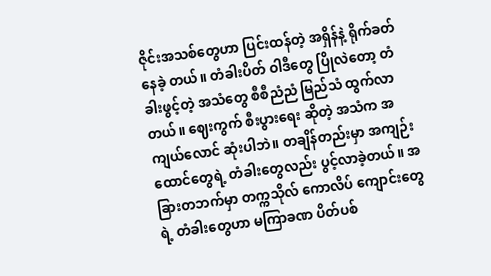ဇိုင်းအသစ်တွေဟာ ပြင်းထန်တဲ့ အရှိန်နဲ့ ရိုက်ခတ်နေခဲ့ တယ်။ တံခါးပိတ် ဝါဒီတွေ ပြိုလဲတော့ တံခါးဖွင့်တဲ့ အသံတွေ စီစီညံညံ မြည်သံ ထွက်လာတယ်။ ဈေးကွက် စီးပွားရေး ဆိုတဲ့ အသံက အကျယ်လောင် ဆုံးပါဘဲ။ တချိန်တည်းမှာ အကျဉ်းထောင်တွေရဲ့ တံခါးတွေလည်း ပွင့်လာခဲ့တယ်။ အ ခြားတဘက်မှာ တက္ကသိုလ် ကောလိပ် ကျောင်းတွေရဲ့ တံခါးတွေဟာ မကြာခဏ ပိတ်ပစ်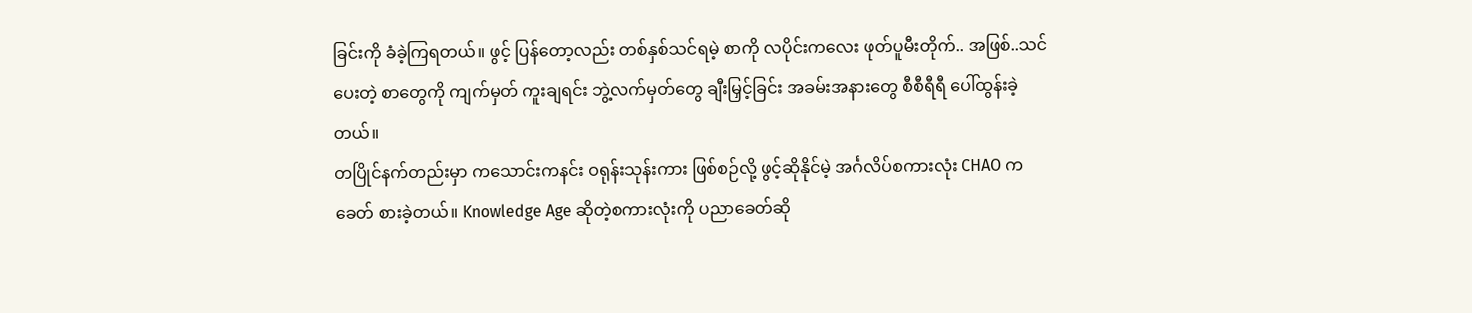ခြင်းကို ခံခဲ့ကြရတယ်။ ဖွင့် ပြန်တော့လည်း တစ်နှစ်သင်ရမဲ့ စာကို လပိုင်းကလေး ဖုတ်ပူမီးတိုက်.. အဖြစ်..သင်ပေးတဲ့ စာတွေကို ကျက်မှတ် ကူးချရင်း ဘွဲ့လက်မှတ်တွေ ချီးမြှင့်ခြင်း အခမ်းအနားတွေ စီစီရီရီ ပေါ်ထွန်းခဲ့တယ်။
တပြိုင်နက်တည်းမှာ ကသောင်းကနင်း ဝရုန်းသုန်းကား ဖြစ်စဉ်လို့ ဖွင့်ဆိုနိုင်မဲ့ အင်္ဂလိပ်စကားလုံး CHAO က ခေတ် စားခဲ့တယ်။ Knowledge Age ဆိုတဲ့စကားလုံးကို ပညာခေတ်ဆို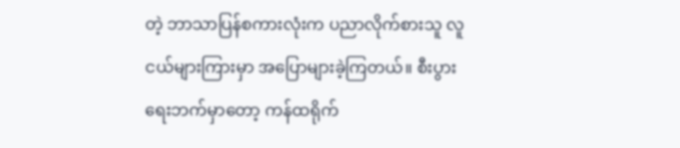တဲ့ ဘာသာပြန်စကားလုံးက ပညာလိုက်စားသူ လူ ငယ်များကြားမှာ အပြောများခဲ့ကြတယ်။ စီးပွားရေးဘက်မှာတော့ ကန်ထရိုက်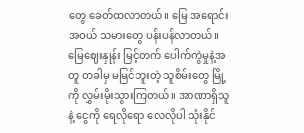တွေ ခေတ်ထလာတယ်။ မြေ အရောင်း အဝယ် သမားတွေ ပန်းပန်လာတယ်။ မြေဈေးနှုန်း မြင့်တက် ပေါက်ကွဲမှုနဲ့အတူ တခါမှ မမြင်ဘူးတဲ့ သူစိမ်းတွေ မြို့ကို လွှမ်းမိုးသွားကြတယ်။ အာဏာရှိသူနဲ့ ငွေကို ရေလိုရော လေလိုပါ သုံးနိုင်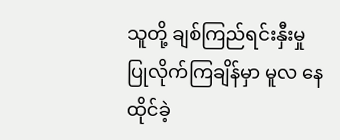သူတို့ ချစ်ကြည်ရင်းနှီးမှု ပြုလိုက်ကြချိန်မှာ မူလ နေထိုင်ခဲ့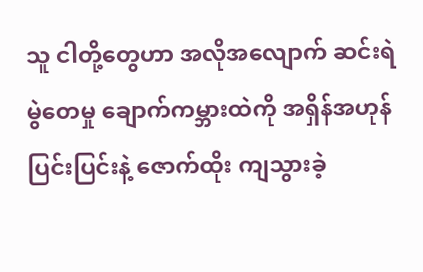သူ ငါတို့တွေဟာ အလိုအလျောက် ဆင်းရဲ မွဲတေမှု ချောက်ကမ္ဘားထဲကို အရှိန်အဟုန် ပြင်းပြင်းနဲ့ ဇောက်ထိုး ကျသွားခဲ့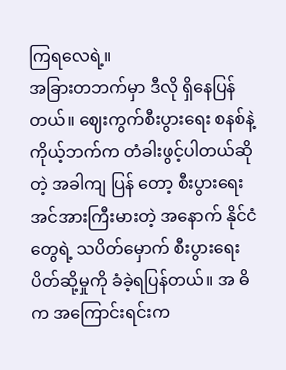ကြရလေရဲ့။
အခြားတဘက်မှာ ဒီလို ရှိနေပြန်တယ်။ ဈေးကွက်စီးပွားရေး စနစ်နဲ့ ကိုယ့်ဘက်က တံခါးဖွင့်ပါတယ်ဆိုတဲ့ အခါကျ ပြန် တော့ စီးပွားရေး အင်အားကြီးမားတဲ့ အနောက် နိုင်ငံတွေရဲ့ သပိတ်မှောက် စီးပွားရေး ပိတ်ဆို့မှုကို ခံခဲ့ရပြန်တယ်။ အ ဓိက အကြောင်းရင်းက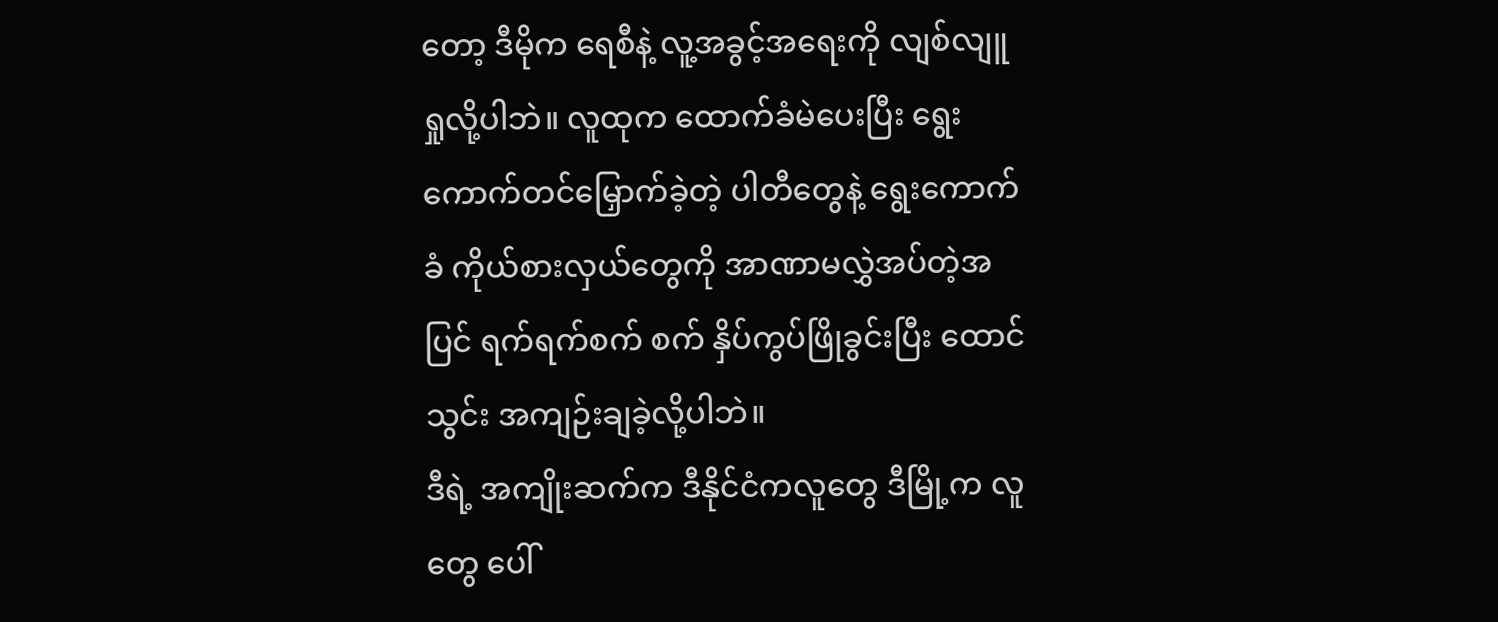တော့ ဒီမိုက ရေစီနဲ့ လူ့အခွင့်အရေးကို လျစ်လျူရှုလို့ပါဘဲ။ လူထုက ထောက်ခံမဲပေးပြီး ရွေး ကောက်တင်မြှောက်ခဲ့တဲ့ ပါတီတွေနဲ့ ရွေးကောက်ခံ ကိုယ်စားလှယ်တွေကို အာဏာမလွှဲအပ်တဲ့အပြင် ရက်ရက်စက် စက် နှိပ်ကွပ်ဖြိုခွင်းပြီး ထောင်သွင်း အကျဉ်းချခဲ့လို့ပါဘဲ။
ဒီရဲ့ အကျိုးဆက်က ဒီနိုင်ငံကလူတွေ ဒီမြို့က လူတွေ ပေါ်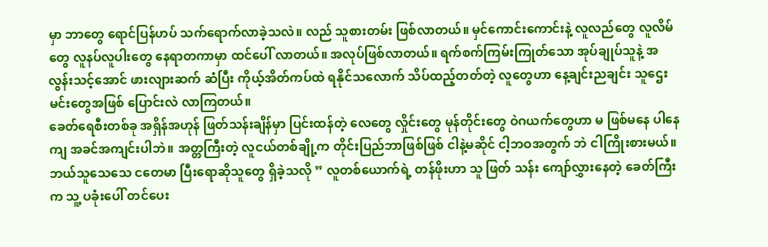မှာ ဘာတွေ ရောင်ပြန်ဟပ် သက်ရောက်လာခဲ့သလဲ။ လည် သူစားတမ်း ဖြစ်လာတယ်။ မှင်ကောင်းကောင်းနဲ့ လူလည်တွေ လူလိမ်တွေ လူနပ်လူပါးတွေ နေရာတကာမှာ ထင်ပေါ် လာတယ်။ အလုပ်ဖြစ်လာတယ်။ ရက်စက်ကြမ်းကြုတ်သော အုပ်ချုပ်သူနဲ့ အလွန်းသင့်အောင် ဖားလျားဆက် ဆံပြီး ကိုယ့်အိတ်ကပ်ထဲ ရနိုင်သလောက် သိပ်ထည့်တတ်တဲ့ လူတွေဟာ နေ့ချင်းညချင်း သူဌေးမင်းတွေအဖြစ် ပြောင်းလဲ လာကြတယ်။
ခေတ်ရေစီးတစ်ခု အရှိန်အဟုန် ဖြတ်သန်းချိန်မှာ ပြင်းထန်တဲ့ လေတွေ လှိုင်းတွေ မုန်တိုင်းတွေ ဝဲဂယက်တွေဟာ မ ဖြစ်မနေ ပါနေကျ အခင်အကျင်းပါဘဲ။ အတ္တကြီးတဲ့ လူငယ်တစ်ချို့က တိုင်းပြည်ဘာဖြစ်ဖြစ် ငါနဲ့မဆိုင် ငါ့ဘဝအတွက် ဘဲ ငါကြိုးစားမယ်။ ဘယ်သူသေသေ ငတေမာ ပြီးရောဆိုသူတွေ ရှိခဲ့သလို ” လူတစ်ယောက်ရဲ့ တန်ဖိုးဟာ သူ ဖြတ် သန်း ကျော်လွှားနေတဲ့ ခေတ်ကြီးက သူ့ ပခုံးပေါ် တင်ပေး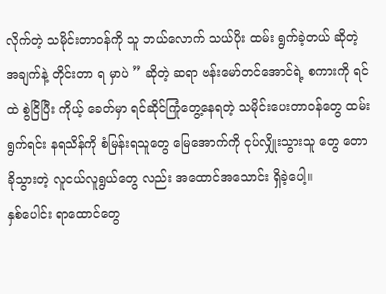လိုက်တဲ့ သမိုင်းတာဝန်ကို သူ ဘယ်လောက် သယ်ပိုး ထမ်း ရွက်ခဲ့တယ် ဆိုတဲ့ အချက်နဲ့ တိုင်းတာ ရ မှာပဲ ” ဆိုတဲ့ ဆရာ ဗန်းမော်တင်အောင်ရဲ့ စကားကို ရင်ထဲ စွဲငြိပြီး ကိုယ့် ခေတ်မှာ ရင်ဆိုင်ကြုံတွေ့နေရတဲ့ သမိုင်းပေးတာဝန်တွေ ထမ်းရွက်ရင်း နရသိန်ကို စံမြန်းရသူတွေ မြေအောက်ကို ငုပ်လျှိုးသွားသူ တွေ တောခိုသွားတဲ့ လူငယ်လူရွယ်တွေ လည်း အထောင်အသောင်း ရှိခဲ့ပေါ့။
နှစ်ပေါင်း ရာထောင်တွေ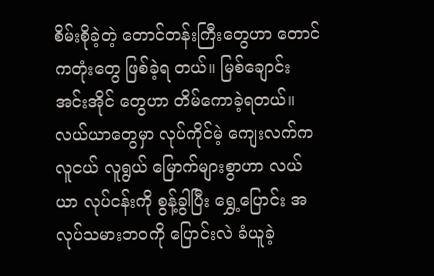စိမ်းစိုခဲ့တဲ့ တောင်တန်းကြီးတွေဟာ တောင်ကတုံးတွေ ဖြစ်ခဲ့ရ တယ်။ မြစ်ချောင်း အင်းအိုင် တွေဟာ တိမ်ကောခဲ့ရတယ်။ လယ်ယာတွေမှာ လုပ်ကိုင်မဲ့ ကျေးလက်က လူငယ် လူရွယ် မြောက်များစွာဟာ လယ် ယာ လုပ်ငန်းကို စွန့်ခွါပြီး ရွှေ့ပြောင်း အလုပ်သမားဘဝကို ပြောင်းလဲ ခံယူခဲ့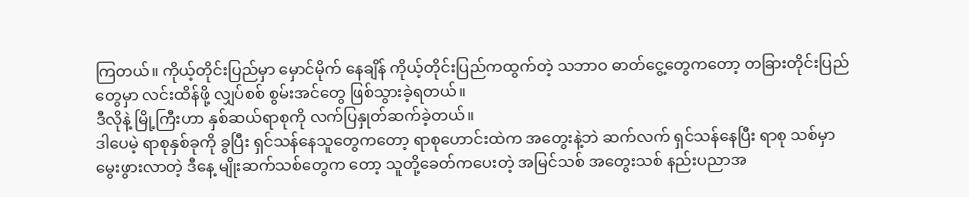ကြတယ်။ ကိုယ့်တိုင်းပြည်မှာ မှောင်မိုက် နေချိန် ကိုယ့်တိုင်းပြည်ကထွက်တဲ့ သဘာဝ ဓာတ်ငွေ့တွေကတော့ တခြားတိုင်းပြည်တွေမှာ လင်းထိန်ဖို့ လျှပ်စစ် စွမ်းအင်တွေ ဖြစ်သွားခဲ့ရတယ်။
ဒီလိုနဲ့ မြို့ကြီးဟာ နှစ်ဆယ်ရာစုကို လက်ပြနှုတ်ဆက်ခဲ့တယ်။
ဒါပေမဲ့ ရာစုနှစ်ခုကို ခွပြီး ရှင်သန်နေသူတွေကတော့ ရာစုဟောင်းထဲက အတွေးနဲ့ဘဲ ဆက်လက် ရှင်သန်နေပြီး ရာစု သစ်မှာ မွေးဖွားလာတဲ့ ဒီနေ့ မျိုးဆက်သစ်တွေက တော့ သူတို့ခေတ်ကပေးတဲ့ အမြင်သစ် အတွေးသစ် နည်းပညာအ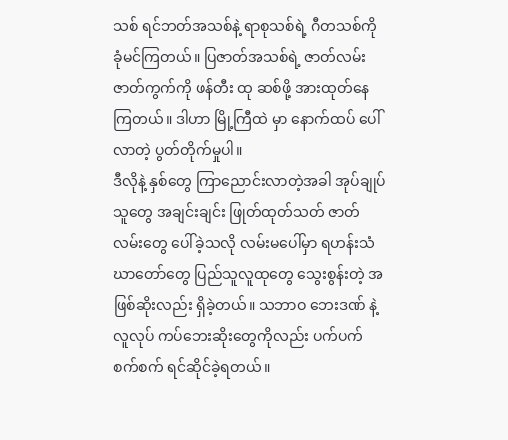သစ် ရင်ဘတ်အသစ်နဲ့ ရာစုသစ်ရဲ့ ဂီတသစ်ကို ခုံမင်ကြတယ်။ ပြဇာတ်အသစ်ရဲ့ ဇာတ်လမ်းဇာတ်ကွက်ကို ဖန်တီး ထု ဆစ်ဖို့ အားထုတ်နေကြတယ်။ ဒါဟာ မြို့ကြီထဲ မှာ နောက်ထပ် ပေါ်လာတဲ့ ပွတ်တိုက်မှုပါ။
ဒီလိုနဲ့ နှစ်တွေ ကြာညောင်းလာတဲ့အခါ အုပ်ချုပ်သူတွေ အချင်းချင်း ဖြုတ်ထုတ်သတ် ဇာတ်လမ်းတွေ ပေါ်ခဲ့သလို လမ်းမပေါ်မှာ ရဟန်းသံဃာတော်တွေ ပြည်သူလူထုတွေ သွေးစွန်းတဲ့ အဖြစ်ဆိုးလည်း ရှိခဲ့တယ်။ သဘာဝ ဘေးဒဏ် နဲ့ လူလုပ် ကပ်ဘေးဆိုးတွေကိုလည်း ပက်ပက်စက်စက် ရင်ဆိုင်ခဲ့ရတယ်။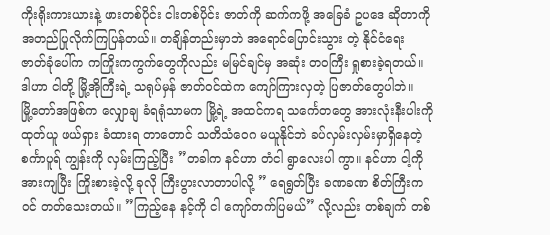ကိုးရိုးကားယားနဲ့ ဖားတစ်ပိုင်း ငါးတစ်ပိုင်း ဇာတ်ကို ဆက်ကဖို့ အခြေခံ ဥပဒေ ဆိုတာကို အတည်ပြုလိုက်ကြပြန်တယ်။ တချိန်တည်းမှာဘဲ အရောင်ပြောင်းသွား တဲ့ နိုင်ငံရေး ဇာတ်ခုံပေါ်က ကကြိုးကကွက်တွေကိုလည်း မမြင်ချင်မှ အဆုံး တဝကြီး ရှုစားခဲ့ရတယ်။ ဒါဟာ ငါတို့ မြို့အိုကြီးရဲ့ သရုပ်မှန် ဇာတ်ဝင်ထဲက ကျော်ကြားလှတဲ့ ပြဇာတ်တွေပါဘဲ။
မြို့တော်အဖြစ်က လျှောချ ခံရရုံသာမက မြို့ရဲ့ အထင်ကရ သင်္ကေတတွေ အားလုံးနီးပါးကို ထုတ်ယူ ဖယ်ရှား ခံထားရ တာတောင် သတိသံဝေဂ မယူနိုင်ဘဲ ခပ်လှမ်းလှမ်းမှာရှိနေတဲ့ စင်္ကာပူရ် ကျွန်းကို လှမ်းကြည့်ပြီး ”တခါက နင်ဟာ တံငါ ရွာလေးပါ ကွာ။ နင်ဟာ ငါ့ကို အားကျပြီး ကြိုးစားခဲ့လို့ ခုလို ကြီးပွားလာတာပါလို့ ” ရေရွတ်ပြီး ခဏခဏ စိတ်ကြီးက ဝင် တတ်သေးတယ်။ ”ကြည့်နေ နင့်ကို ငါ ကျော်တက်ပြမယ်” လို့လည်း တစ်ချက် တစ်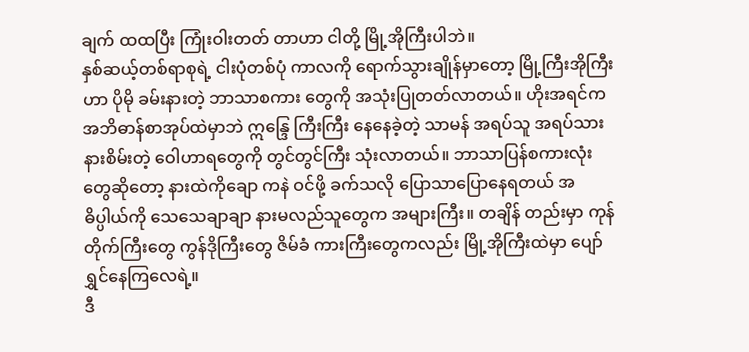ချက် ထထပြီး ကြုံးဝါးတတ် တာဟာ ငါတို့ မြို့အိုကြီးပါဘဲ။
နှစ်ဆယ့်တစ်ရာစုရဲ့ ငါးပုံတစ်ပုံ ကာလကို ရောက်သွားချိုန်မှာတော့ မြို့ကြီးအိုကြီးဟာ ပိုမို ခမ်းနားတဲ့ ဘာသာစကား တွေကို အသုံးပြုတတ်လာတယ်။ ဟိုးအရင်က အဘိဓာန်စာအုပ်ထဲမှာဘဲ ဣန္ဒြေ ကြီးကြီး နေနေခဲ့တဲ့ သာမန် အရပ်သူ အရပ်သား နားစိမ်းတဲ့ ဝေါဟာရတွေကို တွင်တွင်ကြီး သုံးလာတယ်။ ဘာသာပြန်စကားလုံးတွေဆိုတော့ နားထဲကိုချော ကနဲ ဝင်ဖို့ ခက်သလို ပြောသာပြောနေရတယ် အဓိပ္ပါယ်ကို သေသေချာချာ နားမလည်သူတွေက အများကြီး။ တချိန် တည်းမှာ ကုန်တိုက်ကြီးတွေ ကွန်ဒိုကြီးတွေ ဇိမ်ခံ ကားကြီးတွေကလည်း မြို့အိုကြီးထဲမှာ ပျော်ရွှင်နေကြလေရဲ့။
ဒီ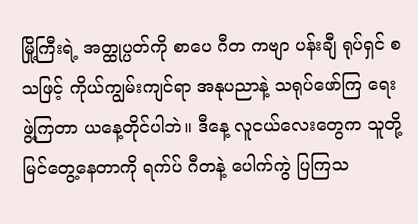မြို့ကြီးရဲ့ အတ္ထုပ္ပတ်ကို စာပေ ဂီတ ကဗျာ ပန်းချီ ရုပ်ရှင် စသဖြင့် ကိုယ်ကျွမ်းကျင်ရာ အနုပညာနဲ့ သရုပ်ဖော်ကြ ရေး ဖွဲ့ကြတာ ယနေ့တိုင်ပါဘဲ။ ဒီနေ့ လူငယ်လေးတွေက သူတို့မြင်တွေ့နေတာကို ရက်ပ် ဂီတနဲ့ ပေါက်ကွဲ ပြကြသ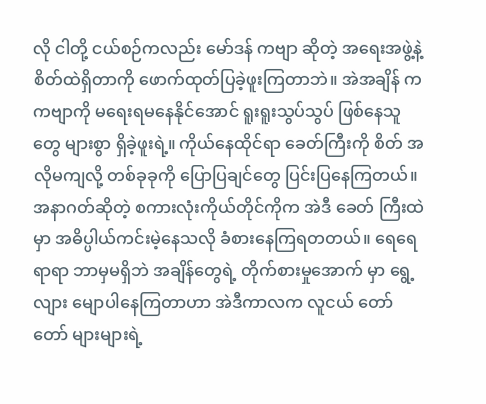လို ငါတို့ ငယ်စဉ်ကလည်း မော်ဒန် ကဗျာ ဆိုတဲ့ အရေးအဖွဲ့နဲ့ စိတ်ထဲရှိတာကို ဖောက်ထုတ်ပြခဲ့ဖူးကြတာဘဲ။ အဲအချိန် က ကဗျာကို မရေးရမနေနိုင်အောင် ရူးရူးသွပ်သွပ် ဖြစ်နေသူတွေ များစွာ ရှိခဲ့ဖူးရဲ့။ ကိုယ်နေထိုင်ရာ ခေတ်ကြီးကို စိတ် အလိုမကျလို့ တစ်ခုခုကို ပြောပြချင်တွေ ပြင်းပြနေကြတယ်။ အနာဂတ်ဆိုတဲ့ စကားလုံးကိုယ်တိုင်ကိုက အဲဒီ ခေတ် ကြီးထဲမှာ အဓိပ္ပါယ်ကင်းမဲ့နေသလို ခံစားနေကြရတတယ်။ ရေရေရာရာ ဘာမှမရှိဘဲ အချိန်တွေရဲ့ တိုက်စားမှုအောက် မှာ ရွေ့လျား မျောပါနေကြတာဟာ အဲဒီကာလက လူငယ် တော်တော် များများရဲ့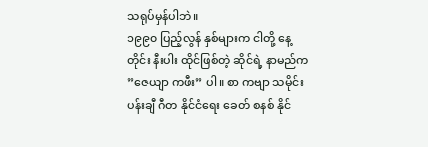သရုပ်မှန်ပါဘဲ။
၁၉၉၀ ပြည့်လွန် နှစ်များက ငါတို့ နေ့တိုင်း နီးပါး ထိုင်ဖြစ်တဲ့ ဆိုင်ရဲ့ နာမည်က ”ဇေယျာ ကဖီး” ပါ။ စာ ကဗျာ သမိုင်း ပန်းချီ ဂီတ နိုင်ငံရေး ခေတ် စနစ် နိုင်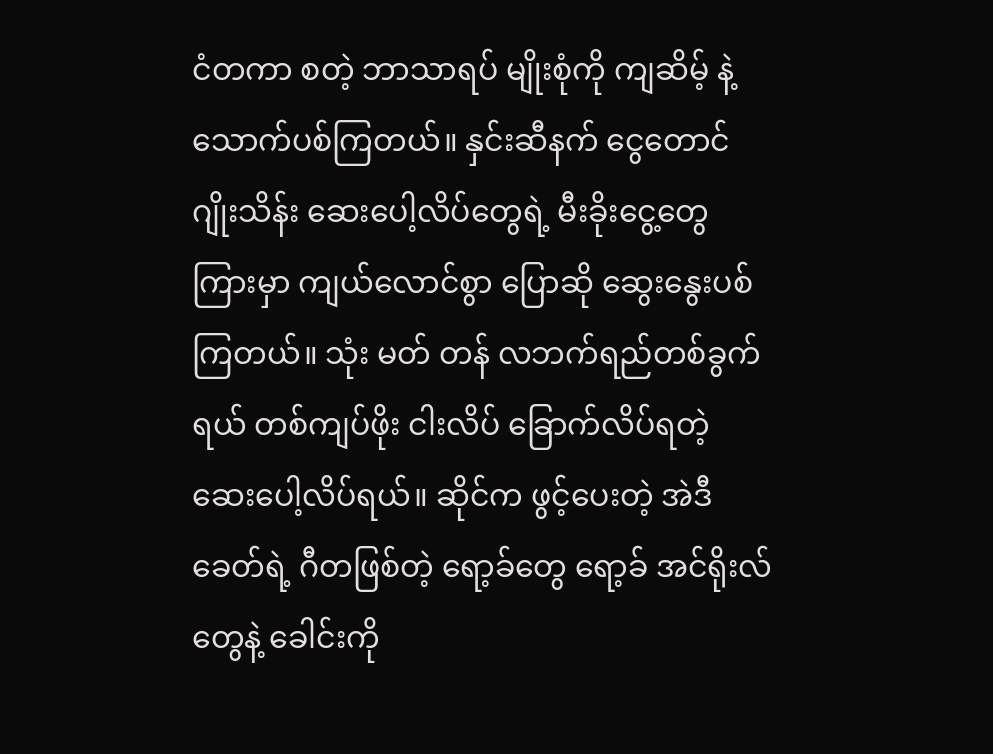ငံတကာ စတဲ့ ဘာသာရပ် မျိုးစုံကို ကျဆိမ့် နဲ့ သောက်ပစ်ကြတယ်။ နှင်းဆီနက် ငွေတောင် ဂျိုးသိန်း ဆေးပေါ့လိပ်တွေရဲ့ မီးခိုးငွေ့တွေကြားမှာ ကျယ်လောင်စွာ ပြောဆို ဆွေးနွေးပစ်ကြတယ်။ သုံး မတ် တန် လဘက်ရည်တစ်ခွက်ရယ် တစ်ကျပ်ဖိုး ငါးလိပ် ခြောက်လိပ်ရတဲ့ ဆေးပေါ့လိပ်ရယ်။ ဆိုင်က ဖွင့်ပေးတဲ့ အဲဒီ ခေတ်ရဲ့ ဂီတဖြစ်တဲ့ ရော့ခ်တွေ ရော့ခ် အင်ရိုးလ်တွေနဲ့ ခေါင်းကို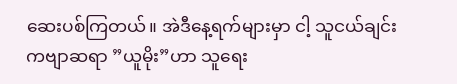ဆေးပစ်ကြတယ်။ အဲဒီနေ့ရက်များမှာ ငါ့ သူငယ်ချင်း ကဗျာဆရာ ”ယူမိုး”ဟာ သူရေး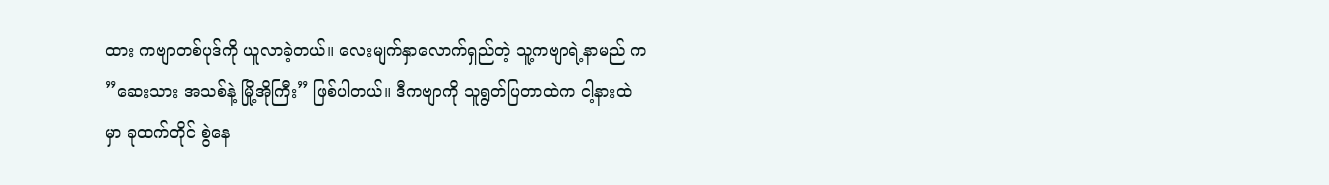ထား ကဗျာတစ်ပုဒ်ကို ယူလာခဲ့တယ်။ လေးမျက်နှာလောက်ရှည်တဲ့ သူ့ကဗျာရဲ့နာမည် က ”ဆေးသား အသစ်နဲ့ မြို့အိုကြီး” ဖြစ်ပါတယ်။ ဒီကဗျာကို သူရွတ်ပြတာထဲက ငါ့နားထဲမှာ ခုထက်တိုင် စွဲနေ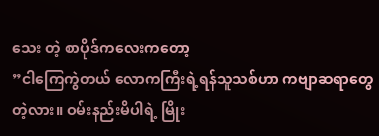သေး တဲ့ စာပိုဒ်ကလေးကတော့
”ငါကြေကွဲတယ် လောကကြီးရဲ့ရန်သူသစ်ဟာ ကဗျာဆရာတွေ တဲ့လား။ ဝမ်းနည်းမိပါရဲ့ မြိုး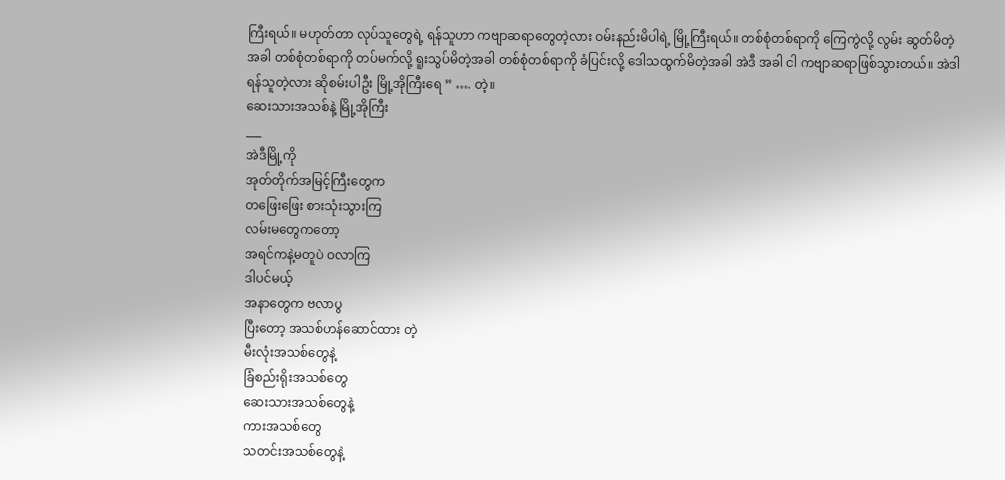ကြီးရယ်။ မဟုတ်တာ လုပ်သူတွေရဲ့ ရန်သူဟာ ကဗျာဆရာတွေတဲ့လား ဝမ်းနည်းမိပါရဲ့ မြို့ကြီးရယ်။ တစ်စုံတစ်ရာကို ကြေကွဲလို့ လွမ်း ဆွတ်မိတဲ့အခါ တစ်စုံတစ်ရာကို တပ်မက်လို့ ရူးသွပ်မိတဲ့အခါ တစ်စုံတစ်ရာကို ခံပြင်းလို့ ဒေါသထွက်မိတဲ့အခါ အဲဒီ အခါ ငါ ကဗျာဆရာဖြစ်သွားတယ်။ အဲဒါ ရန်သူတဲ့လား ဆိုစမ်းပါဦး မြို့အိုကြီးရေ ” …. တဲ့။
ဆေးသားအသစ်နဲ့ မြို့အိုကြီး
___
အဲဒီမြို့ကို
အုတ်တိုက်အမြင့်ကြီးတွေက
တဖြေးဖြေး စားသုံးသွားကြ
လမ်းမတွေကတော့
အရင်ကနဲ့မတူပဲ ဝလာကြ
ဒါပင်မယ့်
အနာတွေက ဗလာပွ
ပြီးတော့ အသစ်ဟန်ဆောင်ထား တဲ့
မီးလုံးအသစ်တွေနဲ့
ခြံစည်းရိုးအသစ်တွေ
ဆေးသားအသစ်တွေနဲ့
ကားအသစ်တွေ
သတင်းအသစ်တွေနဲ့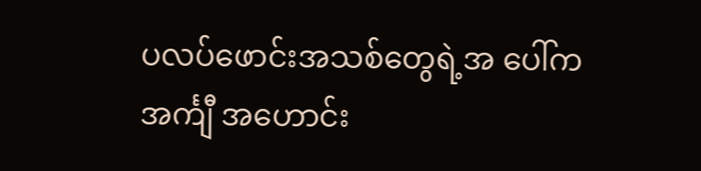ပလပ်ဖောင်းအသစ်တွေရဲ့အ ပေါ်က
အင်္ကျီ အဟောင်း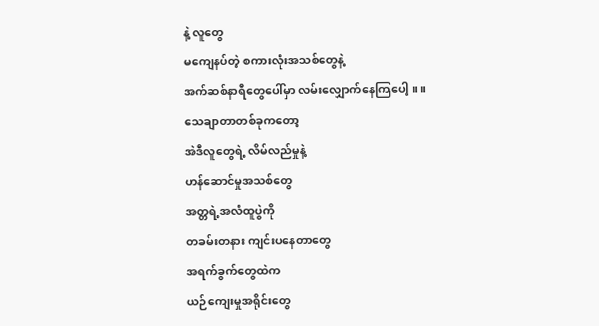နဲ့ လူတွေ
မကျေနပ်တဲ့ စကားလုံးအသစ်တွေနဲ့
အက်ဆစ်နာရီတွေပေါ်မှာ လမ်းလျှောက်နေကြပေါ့ ။ ။
သေချာတာတစ်ခုကတော့
အဲဒီလူတွေရဲ့ လိမ်လည်မှုနဲ့
ဟန်ဆောင်မှုအသစ်တွေ
အတ္တရဲ့အလံထူပွဲကို
တခမ်းတနား ကျင်းပနေတာတွေ
အရက်ခွက်တွေထဲက
ယဉ်ကျေးမှုအရိုင်းတွေ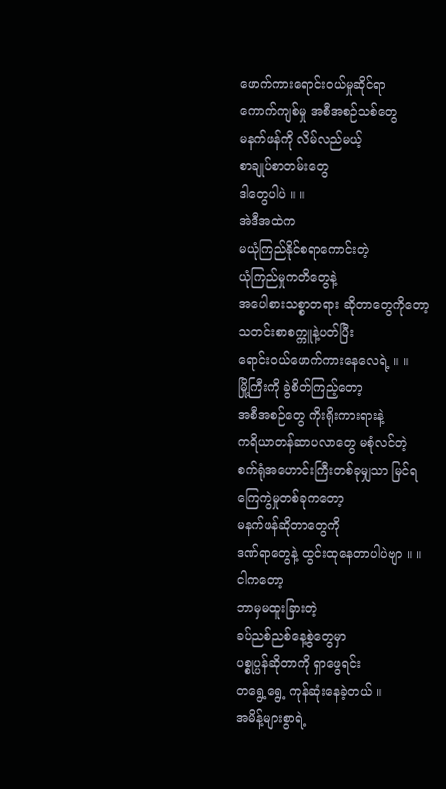ဖောက်ကားရောင်းဝယ်မှုဆိုင်ရာ
ကောက်ကျစ်မှု အစီအစဉ်သစ်တွေ
မနက်ဖန်ကို လိမ်လည်မယ့်
စာချုပ်စာတမ်းတွေ
ဒါတွေပါပဲ ။ ။
အဲဒီအထဲက
မယုံကြည်နိုင်စရာကောင်းတဲ့
ယုံကြည်မှုကတိတွေနဲ့
အပေါစားသစ္စာတရား ဆိုတာတွေကိုတော့
သတင်းစာစက္ကူနဲ့ပတ်ပြီး
ရောင်းဝယ်ဖောက်ကားနေလေရဲ့ ။ ။
မြို့ကြီးကို ခွဲစိတ်ကြည့်တော့
အစီအစဉ်တွေ ကိုးရိုးကားရားနဲ့
ကရိယာတန်ဆာပလာတွေ မစုံလင်တဲ့
စက်ရုံအဟောင်းကြီးတစ်ခုမျှသာ မြင်ရ
ကြေကွဲမှုတစ်ခုကတော့
မနက်ဖန်ဆိုတာတွေကို
ဒဏ်ရာတွေနဲ့ ထွင်းထုနေတာပါပဲဗျာ ။ ။
ငါကတော့
ဘာမှမထူးခြားတဲ့
ခပ်ညစ်ညစ်နေ့စွဲတွေမှာ
ပစ္စုပ္ပန်ဆိုတာကို ရှာဖွေရင်း
တရွေ့ရွေ့ ကုန်ဆုံးနေခဲ့တယ် ။
အမိန့်များစွာရဲ့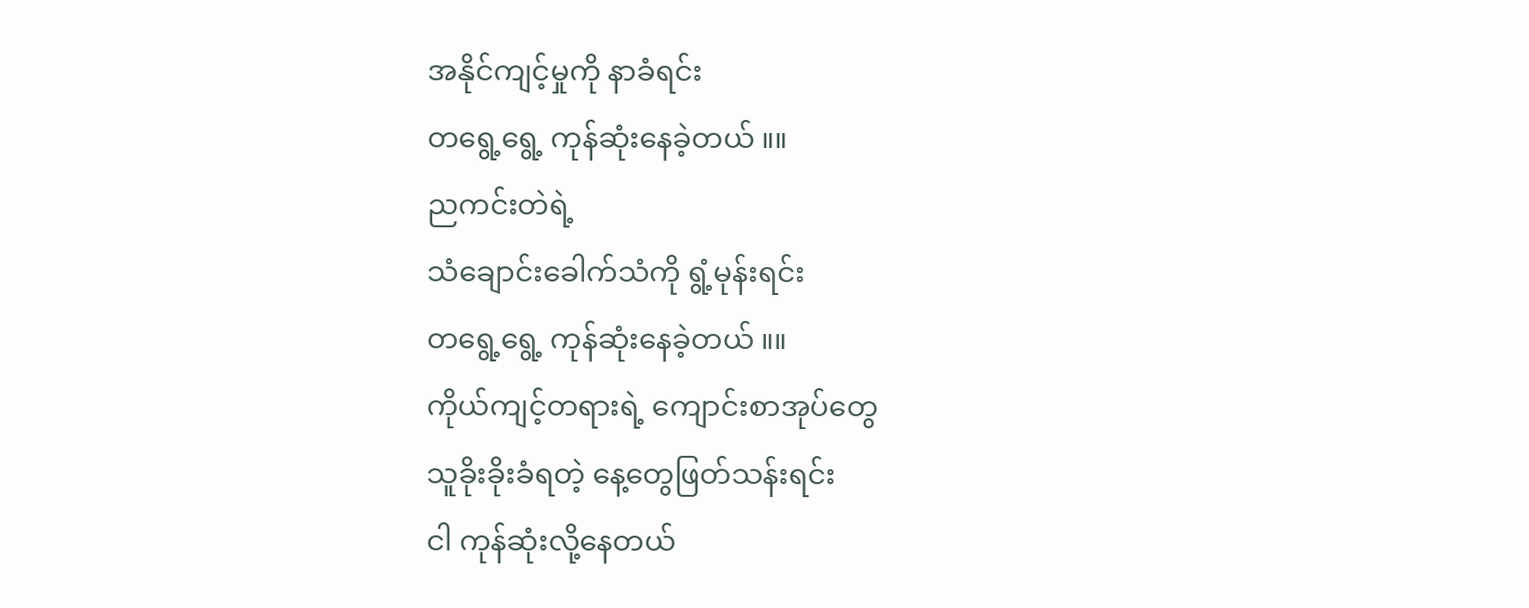အနိုင်ကျင့်မှုကို နာခံရင်း
တရွေ့ရွေ့ ကုန်ဆုံးနေခဲ့တယ် ။။
ညကင်းတဲရဲ့
သံချောင်းခေါက်သံကို ရွံ့မုန်းရင်း
တရွေ့ရွေ့ ကုန်ဆုံးနေခဲ့တယ် ။။
ကိုယ်ကျင့်တရားရဲ့ ကျောင်းစာအုပ်တွေ
သူခိုးခိုးခံရတဲ့ နေ့တွေဖြတ်သန်းရင်း
ငါ ကုန်ဆုံးလို့နေတယ်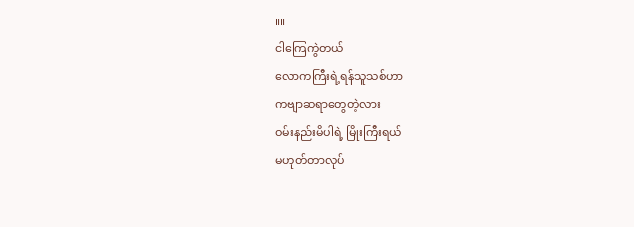။။
ငါကြေကွဲတယ်
လောကကြီးရဲ့ရန်သူသစ်ဟာ
ကဗျာဆရာတွေတဲ့လား
ဝမ်းနည်းမိပါရဲ့ မြိုးကြီးရယ်
မဟုတ်တာလုပ်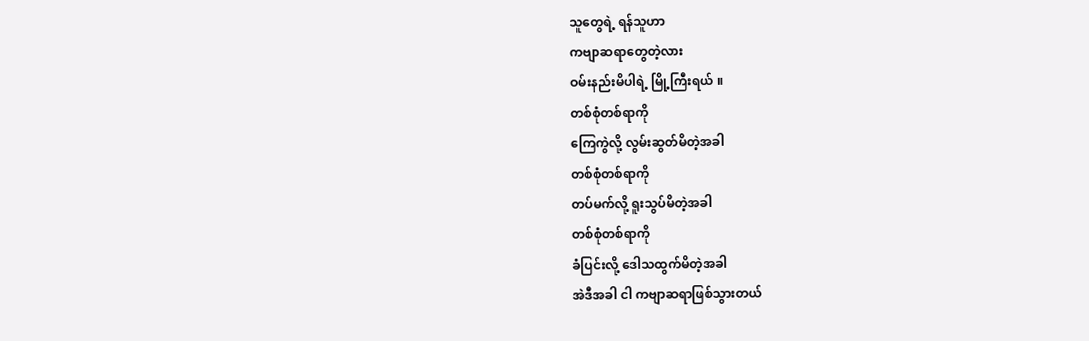သူတွေရဲ့ ရန်သူဟာ
ကဗျာဆရာတွေတဲ့လား
ဝမ်းနည်းမိပါရဲ့ မြို့ကြီးရယ် ။
တစ်စုံတစ်ရာကို
ကြေကွဲလို့ လွမ်းဆွတ်မိတဲ့အခါ
တစ်စုံတစ်ရာကို
တပ်မက်လို့ ရူးသွပ်မိတဲ့အခါ
တစ်စုံတစ်ရာကို
ခံပြင်းလို့ ဒေါသထွက်မိတဲ့အခါ
အဲဒီအခါ ငါ ကဗျာဆရာဖြစ်သွားတယ်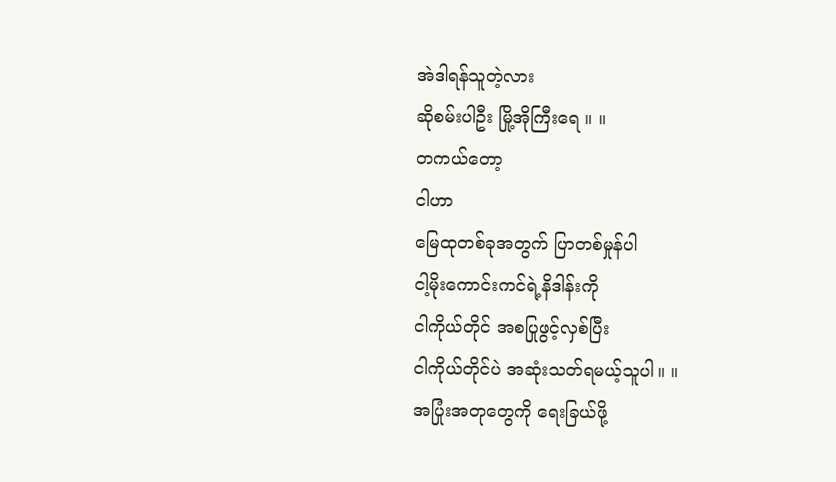အဲဒါရန်သူတဲ့လား
ဆိုစမ်းပါဦး မြို့အိုကြီးရေ ။ ။
တကယ်တော့
ငါဟာ
မြေထုတစ်ခုအတွက် ပြာတစ်မှုန်ပါ
ငါ့မိုးကောင်းကင်ရဲ့နိဒါန်းကို
ငါကိုယ်တိုင် အစပြုဖွင့်လှစ်ပြီး
ငါကိုယ်တိုင်ပဲ အဆုံးသတ်ရမယ့်သူပါ။ ။
အပြုံးအတုတွေကို ရေးခြယ်ဖို့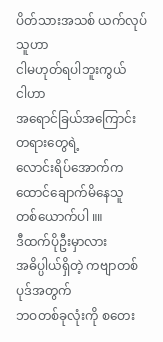ပိတ်သားအသစ် ယက်လုပ်သူဟာ
ငါမဟုတ်ရပါဘူးကွယ်
ငါဟာ
အရောင်ခြယ်အကြောင်းတရားတွေရဲ့
လောင်းရိပ်အောက်က
ထောင်ချောက်မိနေသူ တစ်ယောက်ပါ ။။
ဒီထက်ပိုဦးမှာလား
အဓိပ္ပါယ်ရှိတဲ့ ကဗျာတစ်ပုဒ်အတွက်
ဘဝတစ်ခုလုံးကို စတေး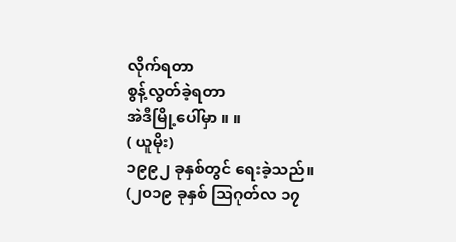လိုက်ရတာ
စွန့်လွတ်ခဲ့ရတာ
အဲဒီမြို့ပေါ်မှာ ။ ။
( ယူမိုး)
၁၉၉၂ ခုနှစ်တွင် ရေးခဲ့သည်။
(၂၀၁၉ ခုနှစ် သြဂုတ်လ ၁၇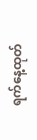ရက်နေ့ထုတ်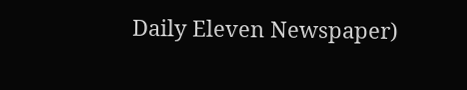Daily Eleven Newspaper)